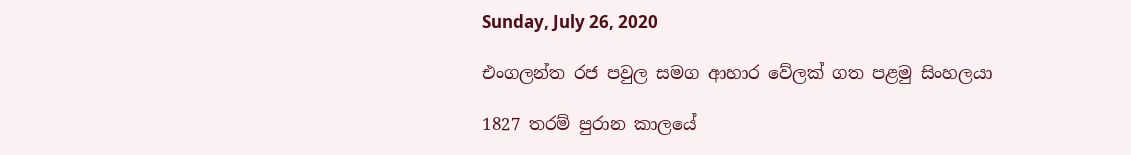Sunday, July 26, 2020

එංගලන්ත රජ පවුල සමග ආහාර වේලක් ගත පළමු සිංහලයා

1827 තරම් පුරාන කාලයේ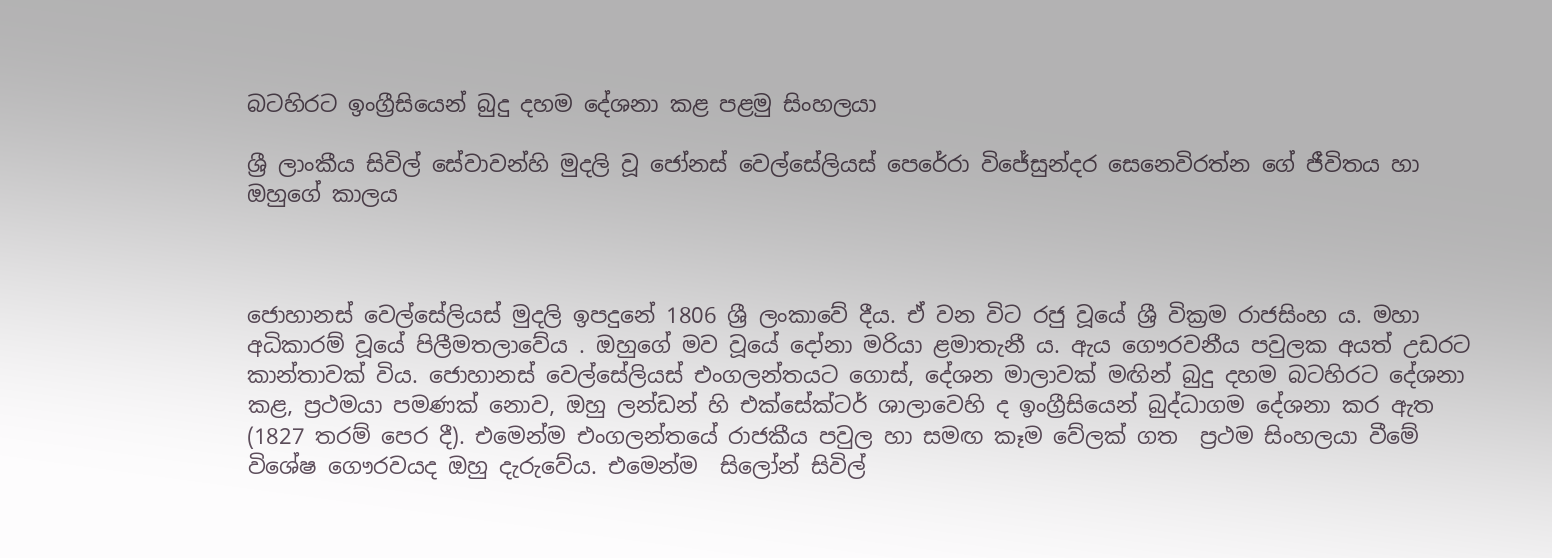බටහිරට ඉංග්‍රීසියෙන් බුදු දහම දේශනා කළ පළමු සිංහලයා

ශ්‍රී ලාංකීය සිවිල් සේවාවන්හි මුදලි වූ ජෝනස් වෙල්සේලියස් පෙරේරා විජේසුන්දර සෙනෙවිරත්න ගේ ජීවිතය හා ඔහුගේ කාලය



ජොහානස් වෙල්සේලියස් මුදලි ඉපදුනේ 1806 ශ්‍රී ලංකාවේ දීය. ඒ වන විට රජු වූයේ ශ්‍රී වික්‍රම රාජසිංහ ය. මහා අධිකාරම් වූයේ පිලීමතලාවේය . ඔහුගේ මව වූයේ දෝනා මරියා ළමාතැනී ය. ඇය ගෞරවනීය පවුලක අයත් උඩරට කාන්තාවක් විය. ජොහානස් වෙල්සේලියස් එංගලන්තයට ගොස්, දේශන මාලාවක් මඟින් බුදු දහම බටහිරට දේශනා කළ, ප්‍රථමයා පමණක් නොව, ඔහු ලන්ඩන් හි එක්සේක්ටර් ශාලාවෙහි ද ඉංග්‍රීසියෙන් බුද්ධාගම දේශනා කර ඇත (1827 තරම් පෙර දී). එමෙන්ම එංගලන්තයේ රාජකීය පවුල හා සමඟ කෑම වේලක් ගත  ප්‍රථම සිංහලයා වීමේ විශේෂ ගෞරවයද ඔහු දැරුවේය. එමෙන්ම  සිලෝන් සිවිල්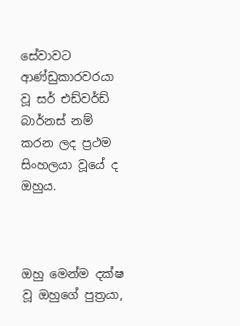සේවාවට  ආණ්ඩුකාරවරයා වූ සර් එඩ්වර්ඩ් බාර්නස් නම් කරන ලද ප්‍රථම සිංහලයා වූයේ ද ඔහුය.



ඔහු මෙන්ම දක්ෂ වූ ඔහුගේ පුත්‍රයා,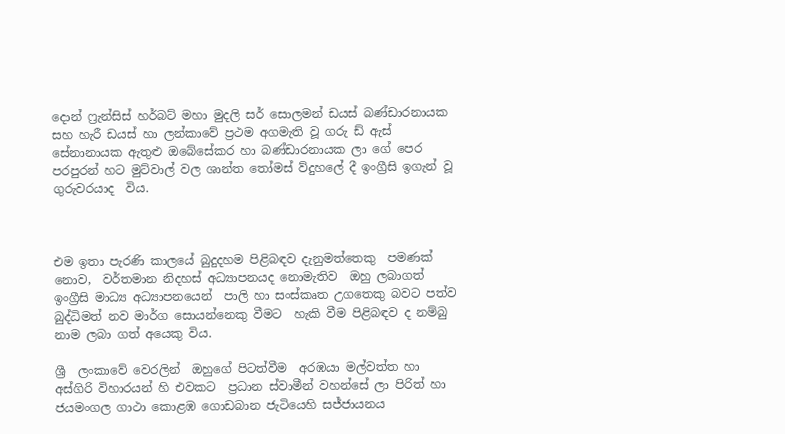දොන් ෆ්‍රැන්සිස් හර්බට් මහා මුදලි සර් සොලමන් ඩයස් බණ්ඩාරනායක සහ හැරී ඩයස් හා ලන්කාවේ ප්‍රථම අගමැති වූ ගරු ඩ් ඇස්  සේනානායක ඇතුළු ඔබේසේකර හා බණ්ඩාරනායක ලා ගේ පෙර පරපුරන් හට මුට්වාල් වල ශාන්ත තෝමස් ව්දුහලේ දී ඉංග්‍රීසි ඉගැන් වූ ගුරුවරයාද  විය.



එම ඉතා පැරණි කාලයේ බුදුදහම පිළිබඳව දැනුමත්තෙකු  පමණක් නොව,  වර්තමාන නිදහස් අධ්‍යාපනයද නොමැතිව  ඔහු ලබාගත් ඉංග්‍රීසි මාධ්‍ය අධ්‍යාපනයෙන්  පාලි හා සංස්කෘත උගතෙකු බවට පත්ව බුද්ධිමත් නව මාර්ග සොයන්නෙකු වීමට  හැකි වීම පිළිබඳව ද නම්බු නාම ලබා ගත් අයෙකු විය.

ශ්‍රී  ලංකාවේ වෙරලින්  ඔහුගේ පිටත්වීම  අරඹයා මල්වත්ත හා අස්ගිරි විහාරයන් හි එවකට  ප්‍රධාන ස්වාමීන් වහන්සේ ලා පිරිත් හා ජයමංගල ගාථා කොළඹ ගොඩබාන ජැටියෙහි සජ්ජායනය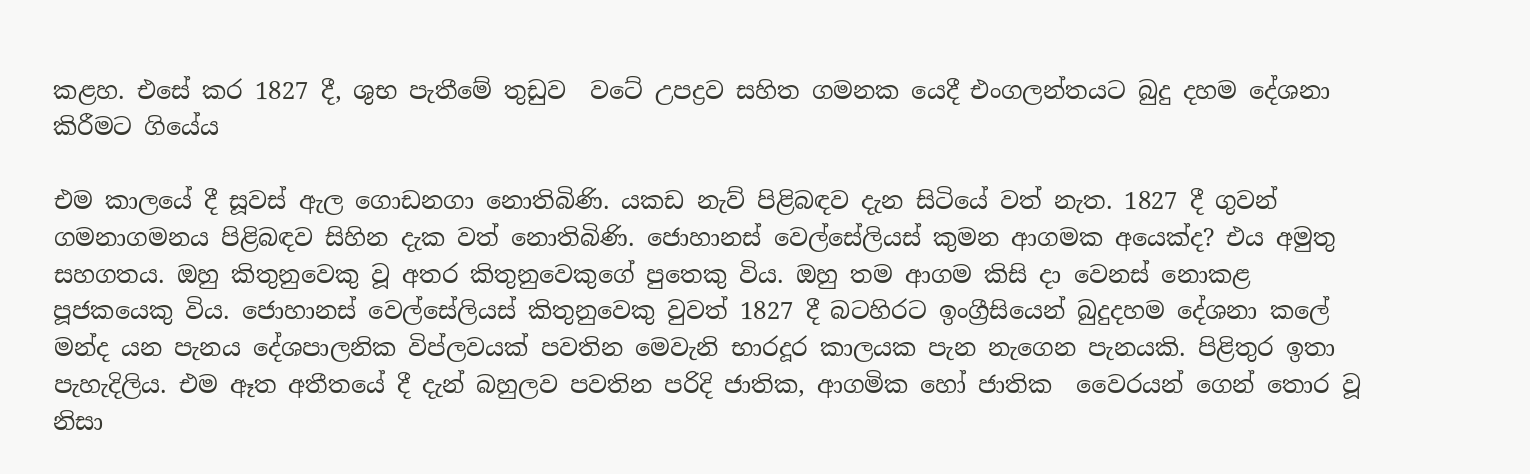කළහ. එසේ කර 1827 දී, ශුභ පැතීමේ තුඩුව  වටේ උපද්‍රව සහිත ගමනක යෙදී එංගලන්තයට බුදු දහම දේශනා කිරීමට ගියේය

එම කාලයේ දී සූවස් ඇල ගොඩනගා නොතිබිණි. යකඩ නැව් පිළිබඳව දැන සිටියේ වත් නැත. 1827 දී ගුවන් ගමනාගමනය පිළිබඳව සිහින දැක වත් නොතිබිණි. ජොහානස් වෙල්සේලියස් කුමන ආගමක අයෙක්ද? එය අමුතු සහගතය. ඔහු කිතුනුවෙකු වූ අතර කිතුනුවෙකුගේ පුතෙකු විය. ඔහු තම ආගම කිසි දා වෙනස් නොකළ පූජකයෙකු විය. ජොහානස් වෙල්සේලියස් කිතුනුවෙකු වුවත් 1827 දී බටහිරට ඉංග්‍රීසියෙන් බුදුදහම දේශනා කලේ මන්ද යන පැනය දේශපාලනික විප්ලවයක් පවතින මෙවැනි භාරදූර කාලයක පැන නැගෙන පැනයකි. පිළිතුර ඉතා පැහැදිලිය. එම ඈත අතීතයේ දී දැන් බහුලව පවතින පරිදි ජාතික, ආගමික හෝ ජාතික  වෛරයන් ගෙන් තොර වූ නිසා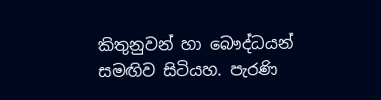කිතුනුවන් හා බෞද්ධයන් සමඟිව සිටියහ. පැරණි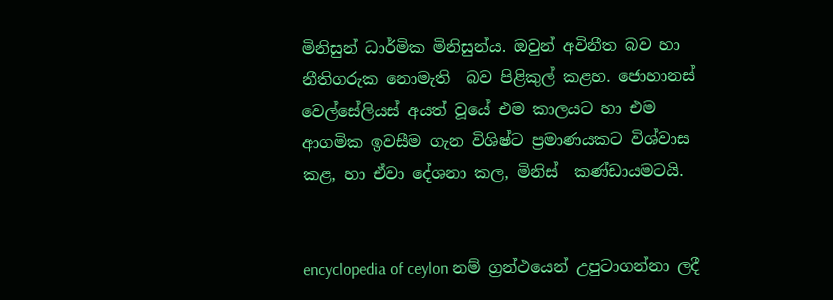මිනිසුන් ධාර්මික මිනිසුන්ය. ඔවුන් අවිනීත බව හා නීතිගරුක නොමැති  බව පිළිකුල් කළහ. ජොහානස් වෙල්සේලියස් අයත් වූයේ එම කාලයට හා එම ආගමික ඉවසීම ගැන විශිෂ්ට ප්‍රමාණයකට විශ්වාස කළ, හා ඒවා දේශනා කල, මිනිස්  කණ්ඩායමටයි.


encyclopedia of ceylon නම් ග්‍රන්ථයෙන් උපුටාගන්නා ලදී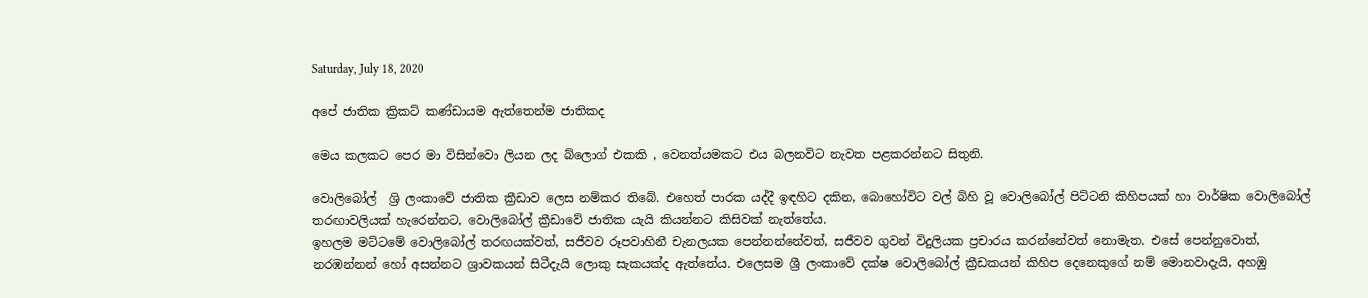Saturday, July 18, 2020

අපේ ජාතික ක්‍රිකට් කණ්ඩායම ඇත්තෙන්ම ජාතිකද

මෙය කලකට පෙර මා විසින්වො ලියන ලද බ්ලොග් එකකි , වෙනත්යමකට එය බලනවිට නැවත පළකරන්නට සිතුනි.

වොලිබෝල්  ශ්‍රි ලංකාවේ ජාතික ක්‍රීඩාව ලෙස නම්කර තිබේ. එහෙත් පාරක යද්දී ඉඳහිට දකින, බොහෝවිට වල් බිහි වූ වොලිබෝල් පිට්ටනි කිහිපයක් හා වාර්ෂික වොලිබෝල් තරඟාවලියක් හැරෙන්නට, වොලිබෝල් ක්‍රීඩාවේ ජාතික යැයි කියන්නට කිසිවක් නැත්තේය.
ඉහලම මට්ටමේ වොලිබෝල් තරඟයක්වත්, සජීවව රූපවාහිනී චැනලයක පෙන්නන්නේවත්, සජීවව ගුවන් විදුලියක ප්‍රචාරය කරන්නේවත් නොමැත. එසේ පෙන්නුවොත්, නරඹන්නන් හෝ අසන්නට ශ්‍රාවකයන් සිටීදැයි ලොකු සැකයක්ද ඇත්තේය. එලෙසම ශ්‍රී ලංකාවේ දක්ෂ වොලිබෝල් ක්‍රීඩකයන් කිහිප දෙනෙකුගේ නම් මොනවාදැයි, අහඹු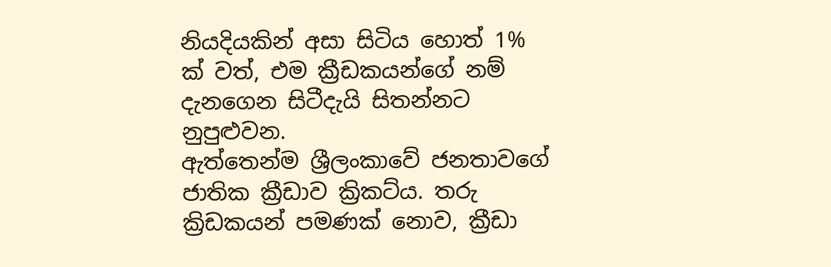නියදියකින් අසා සිටිය හොත් 1% ක් වත්, එම ක්‍රීඩකයන්ගේ නම් දැනගෙන සිටීදැයි සිතන්නට නුපුළුවන.
ඇත්තෙන්ම ශ්‍රීලංකාවේ ජනතාවගේ ජාතික ක්‍රීඩාව ක්‍රිකට්ය. තරු ක්‍රිඩකයන් පමණක් නොව, ක්‍රීඩා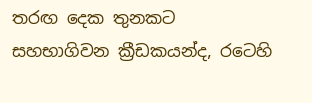තරඟ දෙක තුනකට සහභාගිවන ක්‍රීඩකයන්ද, රටෙහි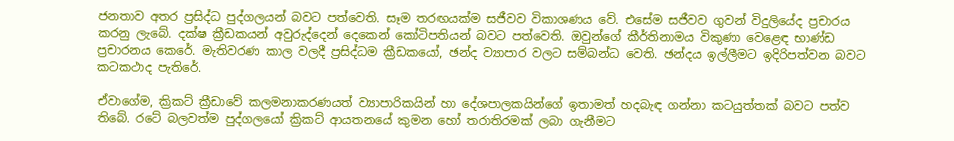ජනතාව අතර ප්‍රසිද්ධ පුද්ගලයන් බවට පත්වෙති. සෑම තරඟයක්ම සජීවව විකාශණය වේ. එසේම සජීවව ගුවන් විදුලියේද ප්‍රචාරය කරනු ලැබේ. දක්ෂ ක්‍රීඩකයන් අවුරුද්දෙන් දෙකෙන් කෝටිපතියන් බවට පත්වෙති. ඔවුන්ගේ කීර්තිනාමය විකුණා වෙළෙඳ භාණ්ඩ ප්‍රචාරනය කෙරේ. මැතිවරණ කාල වලදී ප්‍රසිද්ධම ක්‍රීඩකයෝ, ඡන්ද ව්‍යාපාර වලට සම්බන්ධ වෙති. ඡන්දය ඉල්ලීමට ඉදිරිපත්වන බවට කටකථාද පැතිරේ.

ඒවාගේම, ක්‍රිකට් ක්‍රීඩාවේ කලමනාකරණයත් ව්‍යාපාරිකයින් හා දේශපාලකයින්ගේ ඉතාමත් හදබැඳ ගන්නා කටයුත්තක් බවට පත්ව තිබේ. රටේ බලවත්ම පුද්ගලයෝ ක්‍රිකට් ආයතනයේ කුමන හෝ තරාතිරමක් ලබා ගැනීමට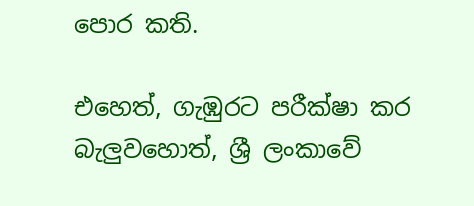පොර කති.

එහෙත්, ගැඹුරට පරීක්ෂා කර බැලුවහොත්, ශ්‍රී ලංකාවේ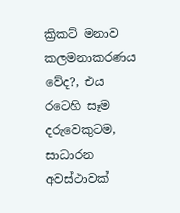ක්‍රිකට් මනාව කලමනාකරණය වේද?, එය රටෙහි සෑම දරුවෙකුටම, සාධාරන අවස්ථාවක්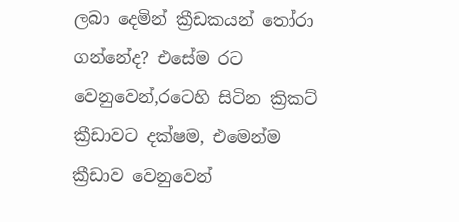ලබා දෙමින් ක්‍රීඩකයන් තෝරා ගන්නේද? එසේම රට වෙනුවෙන්,රටෙහි සිටින ක්‍රිකට් ක්‍රීඩාවට දක්ෂම, එමෙන්ම ක්‍රීඩාව වෙනුවෙන්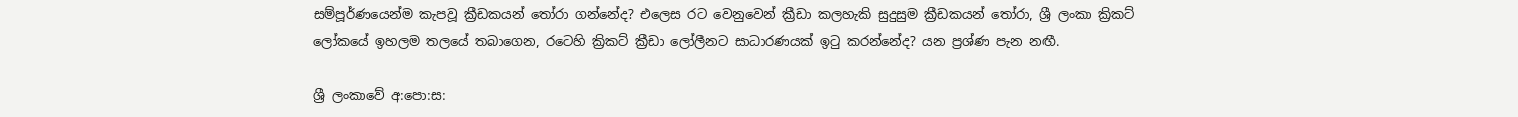සම්පූර්ණයෙන්ම කැපවූ ක්‍රීඩකයන් තෝරා ගන්නේද? එලෙස රට වෙනුවෙන් ක්‍රීඩා කලහැකි සුදුසුම ක්‍රීඩකයන් තෝරා, ශ්‍රී ලංකා ක්‍රිකට් ලෝකයේ ඉහලම තලයේ තබාගෙන, රටෙහි ක්‍රිකට් ක්‍රීඩා ලෝලීනට සාධාරණයක් ඉටු කරන්නේද? යන ප්‍රශ්ණ පැන නඟී.

ශ්‍රී ලංකාවේ අ:පො:ස: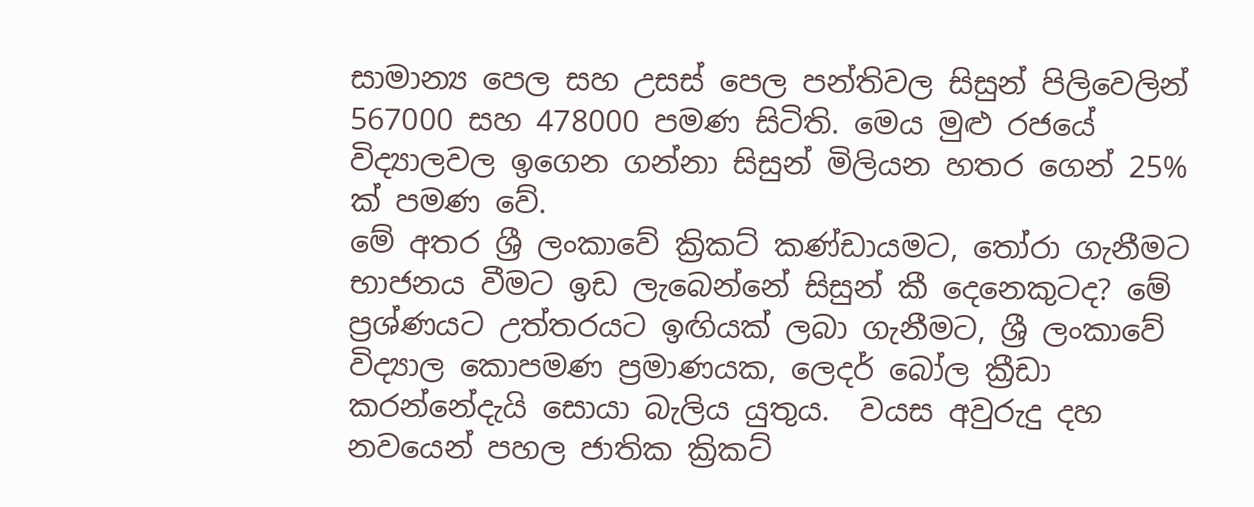සාමාන්‍ය පෙල සහ උසස් පෙල පන්තිවල සිසුන් පිලිවෙලින් 567000 සහ 478000 පමණ සිටිති. මෙය මුළු රජයේ විද්‍යාලවල ඉගෙන ගන්නා සිසුන් මිලියන හතර ගෙන් 25% ක් පමණ වේ.
මේ අතර ශ්‍රී ලංකාවේ ක්‍රිකට් කණ්ඩායමට, තෝරා ගැනීමට භාජනය වීමට ඉඩ ලැබෙන්නේ සිසුන් කී දෙනෙකුටද? මේ ප්‍රශ්ණයට උත්තරයට ඉඟියක් ලබා ගැනීමට, ශ්‍රී ලංකාවේ විද්‍යාල කොපමණ ප්‍රමාණයක, ලෙදර් බෝල ක්‍රීඩා කරන්නේදැයි සොයා බැලිය යුතුය.  වයස අවුරුදු දහ නවයෙන් පහල ජාතික ක්‍රිකට්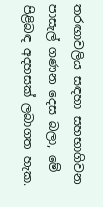තරඟාවලිය සඳහා සහභාගිවන පාසැල් ගණන දෙස බලා, මේ පිළිබඳ අදහසක් ලබාගත හැක.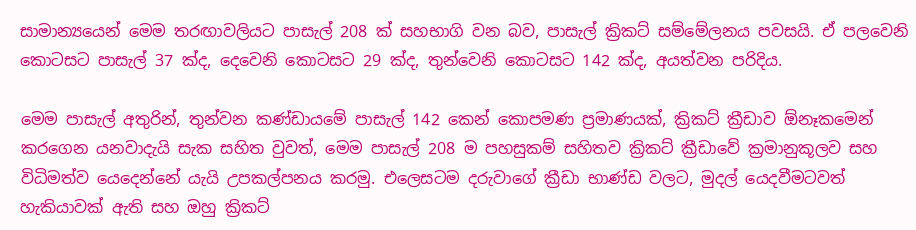සාමාන්‍යයෙන් මෙම තරඟාවලියට පාසැල් 208 ක් සහභාගි වන බව, පාසැල් ක්‍රිකට් සම්මේලනය පවසයි. ඒ පලවෙනි කොටසට පාසැල් 37 ක්ද, දෙවෙනි කොටසට 29 ක්ද, තුන්වෙනි කොටසට 142 ක්ද, අයත්වන පරිදිය.

මෙම පාසැල් අතුරින්, තුන්වන කණ්ඩායමේ පාසැල් 142 කෙන් කොපමණ ප්‍රමාණයක්, ක්‍රිකට් ක්‍රීඩාව ඕනෑකමෙන් කරගෙන යනවාදැයි සැක සහිත වුවත්, මෙම පාසැල් 208 ම පහසුකම් සහිතව ක්‍රිකට් ක්‍රීඩාවේ ක්‍රමානුකූලව සහ විධිමත්ව යෙදෙන්නේ යැයි උපකල්පනය කරමු. එලෙසටම දරුවාගේ ක්‍රීඩා භාණ්ඩ වලට, මුදල් යෙදවීමටවත් හැකියාවක් ඇති සහ ඔහු ක්‍රිකට්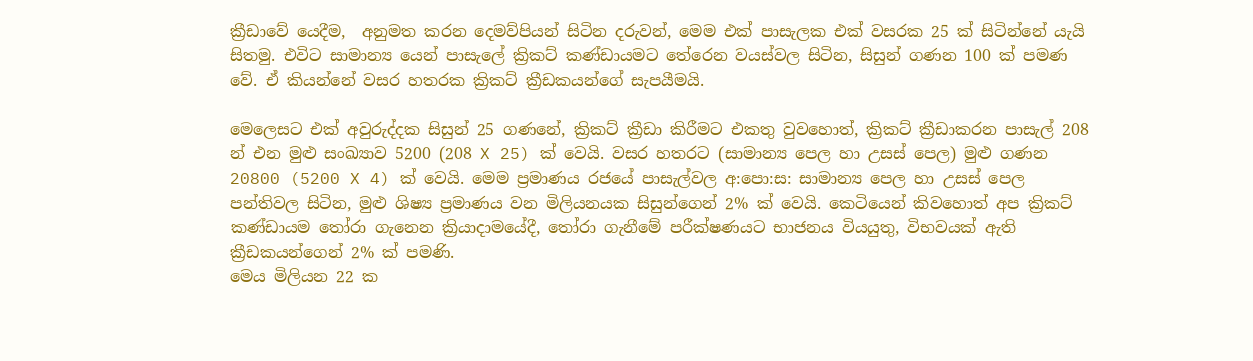ක්‍රීඩාවේ යෙදීම,  අනුමත කරන දෙමව්පියන් සිටින දරුවන්, මෙම එක් පාසැලක එක් වසරක 25 ක් සිටින්නේ යැයි සිතමු. එවිට සාමාන්‍ය යෙන් පාසැලේ ක්‍රිකට් කණ්ඩායමට තේරෙන වයස්වල සිටින, සිසුන් ගණන 100 ක් පමණ වේ. ඒ කියන්නේ වසර හතරක ක්‍රිකට් ක්‍රීඩකයන්ගේ සැපයීමයි.

මෙලෙසට එක් අවුරුද්දක සිසුන් 25 ගණනේ, ක්‍රිකට් ක්‍රීඩා කිරීමට එකතු වුවහොත්, ක්‍රිකට් ක්‍රීඩාකරන පාසැල් 208 න් එන මුළු සංඛ්‍යාව 5200 (208 X 25) ක් වෙයි. වසර හතරට (සාමාන්‍ය පෙල හා උසස් පෙල) මුළු ගණන 20800 (5200 X 4) ක් වෙයි. මෙම ප්‍රමාණය රජයේ පාසැල්වල අ:පො:ස: සාමාන්‍ය පෙල හා උසස් පෙල පන්තිවල සිටින, මුළු ශිෂ්‍ය ප්‍රමාණය වන මිලියනයක සිසුන්ගෙන් 2% ක් වෙයි. කෙටියෙන් කිවහොත් අප ක්‍රිකට් කණ්ඩායම තෝරා ගැනෙන ක්‍රියාදාමයේදී, තෝරා ගැනීමේ පරීක්ෂණයට භාජනය වියයුතු, විභවයක් ඇති ක්‍රීඩකයන්ගෙන් 2% ක් පමණි.
මෙය මිලියන 22 ක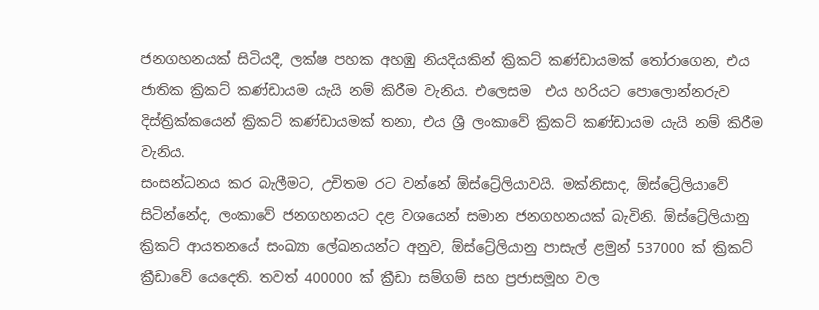ජනගහනයක් සිටියදී, ලක්ෂ පහක අහඹු නියදියකින් ක්‍රිකට් කණ්ඩායමක් තෝරාගෙන, එය ජාතික ක්‍රිකට් කණ්ඩායම යැයි නම් කිරීම වැනිය. එලෙසම  එය හරියට පොලොන්නරුව දිස්ත්‍රික්කයෙන් ක්‍රිකට් කණ්ඩායමක් තනා, එය ශ්‍රී ලංකාවේ ක්‍රිකට් කණ්ඩායම යැයි නම් කිරීම වැනිය.
සංසන්ධනය කර බැලීමට, උචිතම රට වන්නේ ඕස්ට්‍රේලියාවයි. මක්නිසාද, ඕස්ට්‍රේලියාවේ සිටින්නේද, ලංකාවේ ජනගහනයට දළ වශයෙන් සමාන ජනගහනයක් බැවිනි. ඕස්ට්‍රේලියානු ක්‍රිකට් ආයතනයේ සංඛ්‍යා ලේඛනයන්ට අනුව, ඕස්ට්‍රේලියානු පාසැල් ළමුන් 537000 ක් ක්‍රිකට් ක්‍රීඩාවේ යෙදෙති. තවත් 400000 ක් ක්‍රීඩා සම්ගම් සහ ප්‍රජාසමූහ වල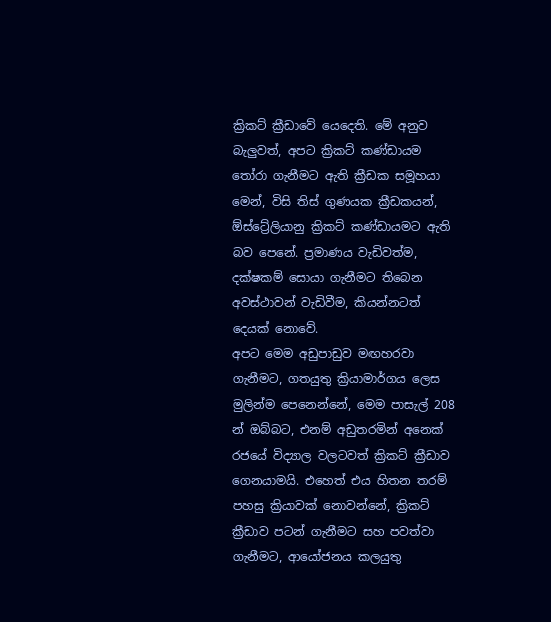ක්‍රිකට් ක්‍රීඩාවේ යෙදෙති. මේ අනුව බැලුවත්, අපට ක්‍රිකට් කණ්ඩායම තෝරා ගැනීමට ඇති ක්‍රීඩක සමූහයා මෙන්, විසි තිස් ගුණයක ක්‍රීඩකයන්, ඕස්ට්‍රේලියානු ක්‍රිකට් කණ්ඩායමට ඇති බව පෙනේ. ප්‍රමාණය වැඩිවත්ම, දක්ෂකම් සොයා ගැනීමට තිබෙන අවස්ථාවන් වැඩිවීම, කියන්නටත් දෙයක් නොවේ.
අපට මෙම අඩුපාඩුව මඟහරවා ගැනීමට, ගතයුතු ක්‍රියාමාර්ගය ලෙස මුලින්ම පෙනෙන්නේ, මෙම පාසැල් 208 න් ඔබ්බට, එනම් අඩුතරමින් අනෙක් රජයේ විද්‍යාල වලටවත් ක්‍රිකට් ක්‍රීඩාව ගෙනයාමයි. එහෙත් එය හිතන තරම් පහසු ක්‍රියාවක් නොවන්නේ, ක්‍රිකට් ක්‍රීඩාව පටන් ගැනීමට සහ පවත්වා ගැනීමට, ආයෝජනය කලයුතු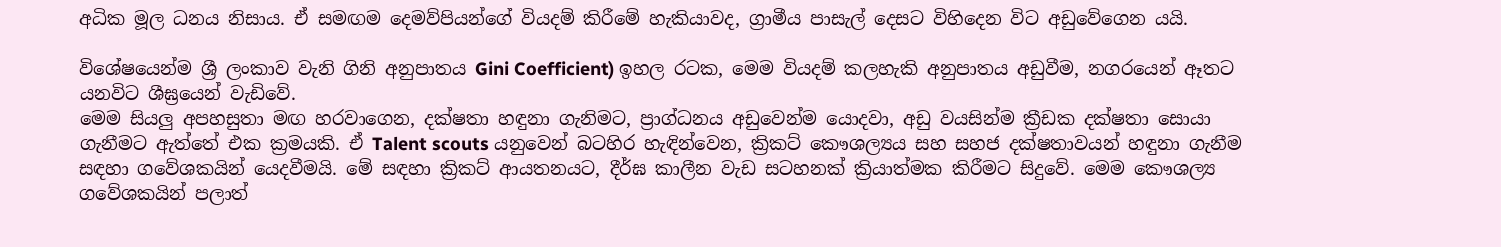අධික මූල ධනය නිසාය. ඒ සමඟම දෙමව්පියන්ගේ වියදම් කිරීමේ හැකියාවද, ග්‍රාමීය පාසැල් දෙසට විහිදෙන විට අඩුවේගෙන යයි.

විශේෂයෙන්ම ශ්‍රී ලංකාව වැනි ගිනි අනුපාතය Gini Coefficient) ඉහල රටක, මෙම වියදම් කලහැකි අනුපාතය අඩුවීම, නගරයෙන් ඈතට යනවිට ශීඝ්‍රයෙන් වැඩිවේ.
මෙම සියලු අපහසුතා මඟ හරවාගෙන, දක්ෂතා හඳුනා ගැනිමට, ප්‍රාග්ධනය අඩුවෙන්ම යොදවා, අඩු වයසින්ම ක්‍රීඩක දක්ෂතා සොයා ගැනීමට ඇත්තේ එක ක්‍රමයකි. ඒ Talent scouts යනුවෙන් බටහිර හැඳින්වෙන, ක්‍රිකට් කෞශල්‍යය සහ සහජ දක්ෂතාවයන් හඳුනා ගැනීම සඳහා ගවේශකයින් යෙදවීමයි. මේ සඳහා ක්‍රිකට් ආයතනයට, දීර්ඝ කාලීන වැඩ සටහනක් ක්‍රියාත්මක කිරීමට සිදුවේ. මෙම කෞශල්‍ය ගවේශකයින් පලාත්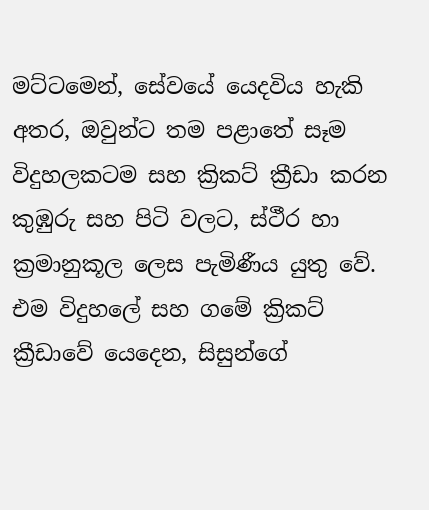මට්ටමෙන්, සේවයේ යෙදවිය හැකි අතර, ඔවුන්ට තම පළාතේ සෑම විදුහලකටම සහ ක්‍රිකට් ක්‍රීඩා කරන කුඹුරු සහ පිටි වලට, ස්ථීර හා ක්‍රමානුකූල ලෙස පැමිණීය යුතු වේ.  එම විදුහලේ සහ ගමේ ක්‍රිකට් ක්‍රීඩාවේ යෙදෙන, සිසුන්ගේ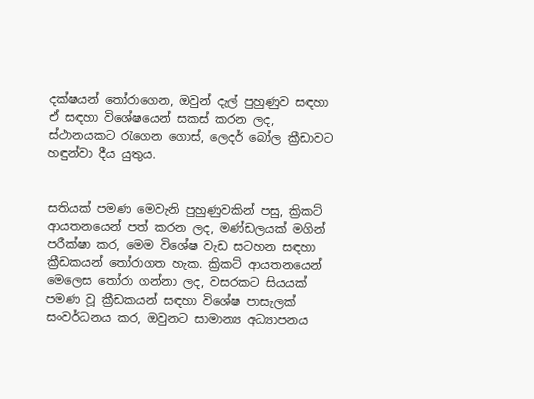දක්ෂයන් තෝරාගෙන, ඔවුන් දැල් පුහුණුව සඳහා ඒ සඳහා විශේෂයෙන් සකස් කරන ලද, ස්ථානයකට රැගෙන ගොස්, ලෙදර් බෝල ක්‍රීඩාවට හඳුන්වා දීය යුතුය.


සතියක් පමණ මෙවැනි පුහුණුවකින් පසු, ක්‍රිකට් ආයතනයෙන් පත් කරන ලද, මණ්ඩලයක් මගින් පරීක්ෂා කර, මෙම විශේෂ වැඩ සටහන සඳහා ක්‍රීඩකයන් තෝරාගත හැක. ක්‍රිකට් ආයතනයෙන් මෙලෙස තෝරා ගන්නා ලද, වසරකට සියයක් පමණ වූ ක්‍රීඩකයන් සඳහා විශේෂ පාසැලක් සංවර්ධනය කර, ඔවුනට සාමාන්‍ය අධ්‍යාපනය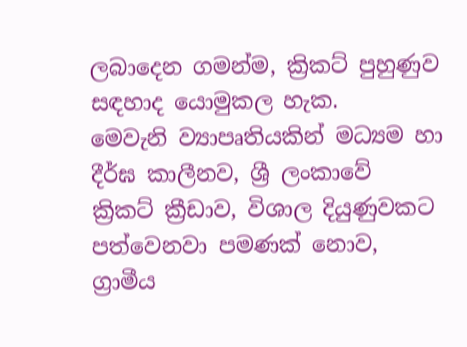ලබාදෙන ගමන්ම, ක්‍රිකට් පුහුණුව සඳහාද යොමුකල හැක.
මෙවැනි ව්‍යාපෘතියකින් මධ්‍යම හා දීර්ඝ කාලීනව, ශ්‍රී ලංකාවේ ක්‍රිකට් ක්‍රීඩාව, විශාල දියුණුවකට පත්වෙනවා පමණක් නොව, ග්‍රාමීය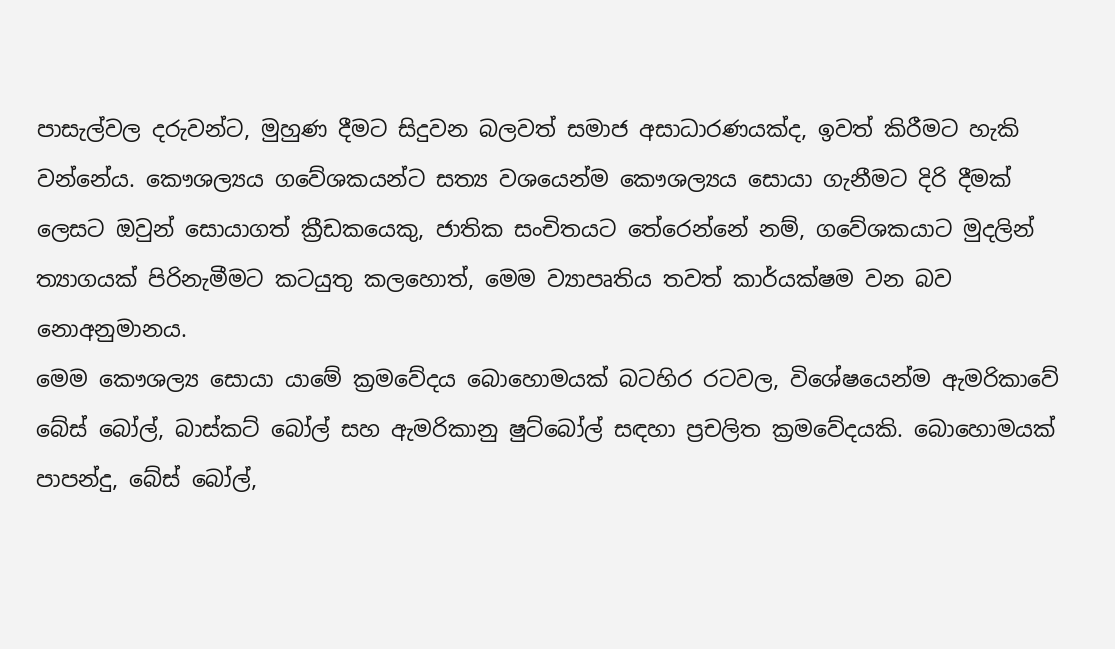පාසැල්වල දරුවන්ට, මුහුණ දීමට සිදුවන බලවත් සමාජ අසාධාරණයක්ද, ඉවත් කිරීමට හැකි වන්නේය. කෞශල්‍යය ගවේශකයන්ට සත්‍ය වශයෙන්ම කෞශල්‍යය සොයා ගැනීමට දිරි දීමක් ලෙසට ඔවුන් සොයාගත් ක්‍රීඩකයෙකු, ජාතික සංචිතයට තේරෙන්නේ නම්, ගවේශකයාට මුදලින් ත්‍යාගයක් පිරිනැමීමට කටයුතු කලහොත්, මෙම ව්‍යාපෘතිය තවත් කාර්යක්ෂම වන බව නොඅනුමානය.
මෙම කෞශල්‍ය සොයා යාමේ ක්‍රමවේදය බොහොමයක් බටහිර රටවල, විශේෂයෙන්ම ඇමරිකාවේ බේස් බෝල්, බාස්කට් බෝල් සහ ඇමරිකානු ෂුට්බෝල් සඳහා ප්‍රචලිත ක්‍රමවේදයකි. බොහොමයක් පාපන්දු, බේස් බෝල්,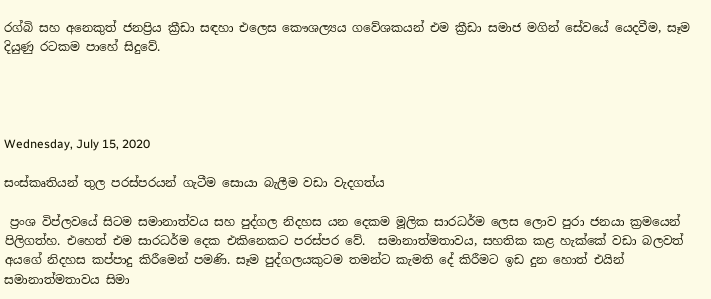රග්බි සහ අනෙකුත් ජනප්‍රිය ක්‍රීඩා සඳහා එලෙස කෞශල්‍යය ගවේශකයන් එම ක්‍රීඩා සමාජ මගින් සේවයේ යෙදවීම, සෑම දියුණු රටකම පාහේ සිදුවේ.




Wednesday, July 15, 2020

සංස්කෘතියන් තුල පරස්පරයන් ගැටීම සොයා බැලීම වඩා වැදගත්ය

 ප්‍රංශ විප්ලවයේ සිටම සමානාත්වය සහ පුද්ගල නිදහස යන දෙකම මූලික සාරධර්ම ලෙස ලොව පුරා ජනයා ක්‍රමයෙන් පිලිගත්හ. එහෙත් එම සාරධර්ම දෙක එකිනෙකට පරස්පර වේ.  සමානාත්මතාවය, සහතික කළ හැක්කේ වඩා බලවත්  අයගේ නිදහස කප්පාදු කිරීමෙන් පමණි. සෑම පුද්ගලයකුටම තමන්ට කැමති දේ කිරීමට ඉඩ දුන හොත් එයින් සමානාත්මතාවය සිමා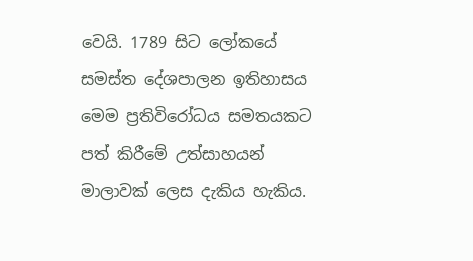වෙයි. 1789 සිට ලෝකයේ සමස්ත දේශපාලන ඉතිහාසය මෙම ප්‍රතිවිරෝධය සමතයකට පත් කිරීමේ උත්සාහයන් මාලාවක් ලෙස දැකිය හැකිය.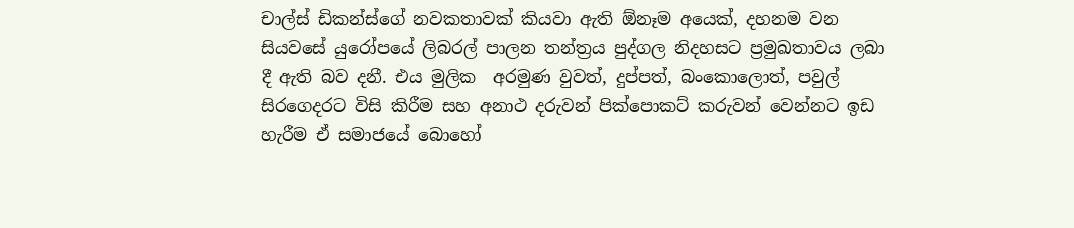චාල්ස් ඩිකන්ස්ගේ නවකතාවක් කියවා ඇති ඕනෑම අයෙක්, දහනම වන සියවසේ යුරෝපයේ ලිබරල් පාලන තන්ත්‍රය පුද්ගල නිදහසට ප්‍රමුඛතාවය ලබා දී ඇති බව දනී. එය මුලික  අරමුණ වුවත්, දුප්පත්, බංකොලොත්, පවුල් සිරගෙදරට විසි කිරීම සහ අනාථ දරුවන් පික්පොකට් කරුවන් වෙන්නට ඉඩ හැරීම ඒ සමාජයේ බොහෝ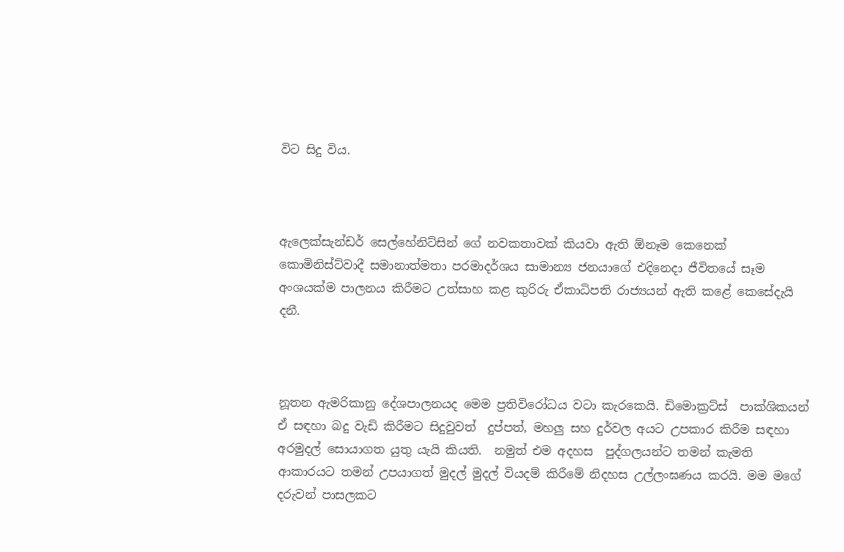විට සිදු විය.



ඇලෙක්සැන්ඩර් සෙල්හේනිට්සින් ගේ නවකතාවක් කියවා ඇති ඕනෑම කෙනෙක් කොමිනිස්ට්වාදී සමානාත්මතා පරමාදර්ශය සාමාන්‍ය ජනයාගේ එදිනෙදා ජීවිතයේ සෑම අංශයක්ම පාලනය කිරීමට උත්සාහ කළ කුරිරු ඒකාධිපති රාජ්‍යයන් ඇති කළේ කෙසේදැයි දනී.



නූතන ඇමරිකානු දේශපාලනයද මෙම ප්‍රතිවිරෝධය වටා කැරකෙයි. ඩිමොක්‍රට්ස්  පාක්ශිකයන් ඒ සඳහා බදු වැඩි කිරීමට සිදුවුවත්  දුප්පත්, මහලු සහ දුර්වල අයට උපකාර කිරීම සඳහා අරමුදල් සොයාගත යුතු යැයි කියති.  නමුත් එම අදහස  පුද්ගලයන්ට තමන් කැමති ආකාරයට තමන් උපයාගත් මුදල් මුදල් වියදම් කිරීමේ නිදහස උල්ලංඝණය කරයි. මම මගේ දරුවන් පාසලකට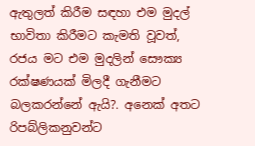ඇතුලත් කිරීම සඳහා එම මුදල් භාවිතා කිරීමට කැමති වූවත්, රජය මට එම මුදලින් සෞක්‍ය රක්ෂණයක් මිලදී ගැනීමට බලකරන්නේ ඇයි?. අනෙක් අතට රිපබ්ලිකනුවන්ට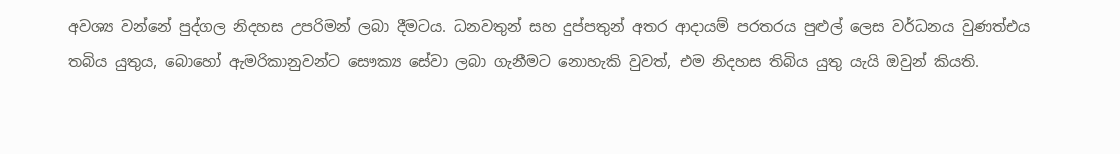අවශ්‍ය වන්නේ පුද්ගල නිදහස උපරිමන් ලබා දීමටය. ධනවතුන් සහ දුප්පතුන් අතර ආදායම් පරතරය පුළුල් ලෙස වර්ධනය වුණත්එය තබිය යුතුය, බොහෝ ඇමරිකානුවන්ට සෞක්‍ය සේවා ලබා ගැනීමට නොහැකි වුවත්, එම නිදහස තිබිය යුතු යැයි ඔවුන් කියති.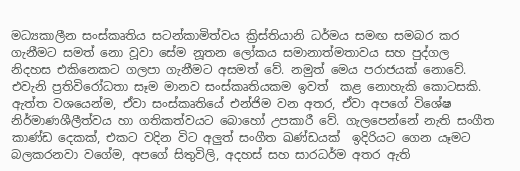මධ්‍යකාලීන සංස්කෘතිය සටන්කාමිත්වය ක්‍රිස්තියානි ධර්මය සමඟ සමබර කර ගැනීමට සමත් නො වූවා සේම නූතන ලෝකය සමානාත්මතාවය සහ පුද්ගල නිදහස එකිනෙකට ගලපා ගැනීමට අසමත් වේ. නමුත් මෙය පරාජයක් නොවේ. එවැනි ප්‍රතිවිරෝධතා සෑම මානව සංස්කෘතියකම ඉවත්  කළ නොහැකි කොටසකි. ඇත්ත වශයෙන්ම, ඒවා සංස්කෘතියේ එන්ජිම වන අතර, ඒවා අපගේ විශේෂ නිර්මාණශීලීත්වය හා ගතිකත්වයට බොහෝ උපකාරී වේ. ගැලපෙන්නේ නැති සංගීත කාණ්ඩ දෙකක්, එකට වදින විට අලුත් සංගීත ඛණ්ඩයක්  ඉදිරියට ගෙන යෑමට බලකරනවා වගේම, අපගේ සිතුවිලි, අදහස් සහ සාරධර්ම අතර ඇති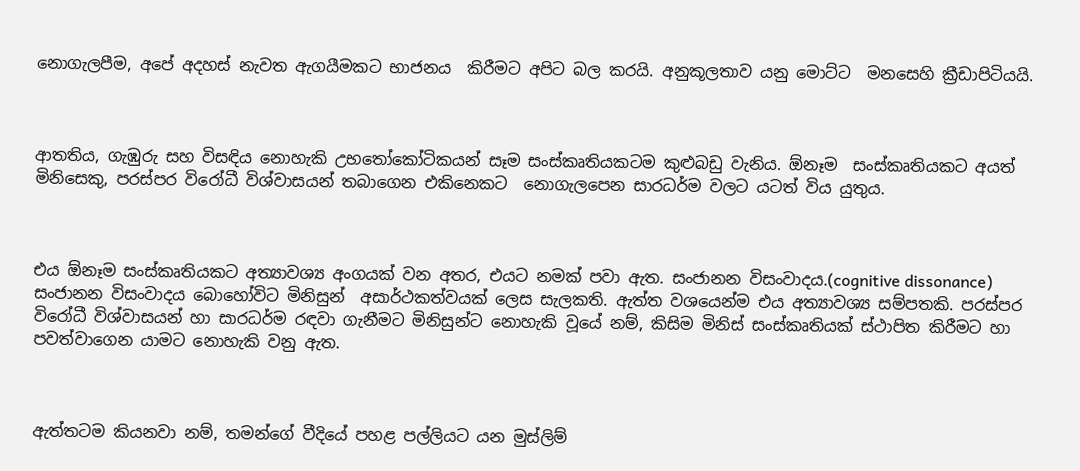නොගැලපීම, අපේ අදහස් නැවත ඇගයීමකට භාජනය  කිරීමට අපිට බල කරයි. අනුකූලතාව යනු මොට්ට  මනසෙහි ක්‍රීඩාපිටියයි.



ආතතිය, ගැඹුරු සහ විසඳිය නොහැකි උභතෝකෝටිකයන් සෑම සංස්කෘතියකටම කුළුබඩු වැනිය. ඕනෑම  සංස්කෘතියකට අයත් මිනිසෙකු, පරස්පර විරෝධී විශ්වාසයන් තබාගෙන එකිනෙකට  නොගැලපෙන සාරධර්ම වලට යටත් විය යුතුය.



එය ඕනෑම සංස්කෘතියකට අත්‍යාවශ්‍ය අංගයක් වන අතර, එයට නමක් පවා ඇත. සංජානන විසංවාදය.(cognitive dissonance) සංජානන විසංවාදය බොහෝවිට මිනිසුන්  අසාර්ථකත්වයක් ලෙස සැලකති. ඇත්ත වශයෙන්ම එය අත්‍යාවශ්‍ය සම්පතකි. පරස්පර විරෝධී විශ්වාසයන් හා සාරධර්ම රඳවා ගැනීමට මිනිසුන්ට නොහැකි වූයේ නම්, කිසිම මිනිස් සංස්කෘතියක් ස්ථාපිත කිරීමට හා පවත්වාගෙන යාමට නොහැකි වනු ඇත.



ඇත්තටම කියනවා නම්, තමන්ගේ වීදියේ පහළ පල්ලියට යන මුස්ලිම්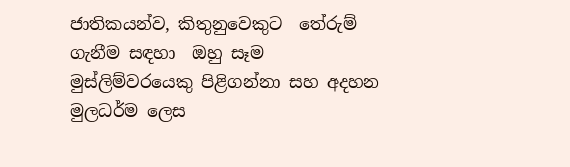ජාතිකයන්ව, කිතුනුවෙකුට  තේරුම් ගැනීම සඳහා  ඔහු සෑම මුස්ලිම්වරයෙකු පිළිගන්නා සහ අදහන මුලධර්ම ලෙස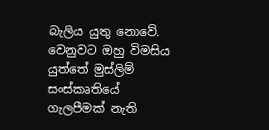බැලිය යුතු නොවේ. වෙනුවට ඔහු විමසිය යුත්තේ මුස්ලිම් සංස්කෘතියේ ගැලපීමක් නැති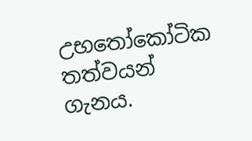උභතෝකෝටික තත්වයන්  ගැනය.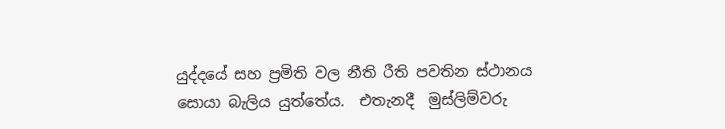යුද්දයේ සහ ප්‍රමිති වල නීති රීති පවතින ස්ථානය සොයා බැලිය යුත්තේය.  එතැනදී  මුස්ලිම්වරු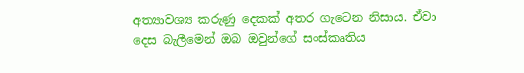අත්‍යාවශ්‍ය කරුණු දෙකක් අතර ගැටෙන නිසාය. ඒවා දෙස බැලීමෙන් ඔබ ඔවුන්ගේ සංස්කෘතිය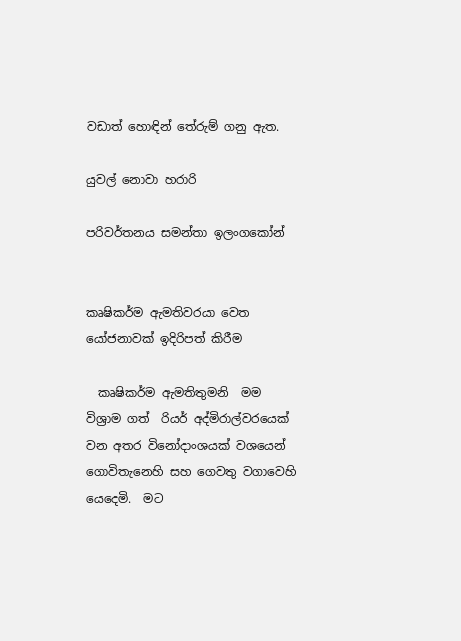වඩාත් හොඳින් තේරුම් ගනු ඇත.

යුවල් නොවා හරාරි

පරිවර්තනය සමන්තා ඉලංගකෝන්


කෘෂිකර්ම ඇමතිවරයා වෙත යෝජනාවක් ඉදිරිපත් කිරීම

  කෘෂිකර්ම ඇමතිතුමනි  මම විශ්‍රාම ගත්  රියර් අද්මිරාල්වරයෙක් වන අතර විනෝදාංශයක් වශයෙන්  ගොවිතැනෙහි සහ ගෙවතු වගාවෙහි යෙදෙමි.  මට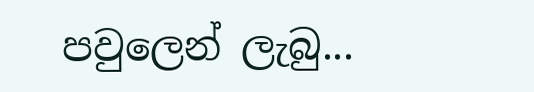පවුලෙන් ලැබු...